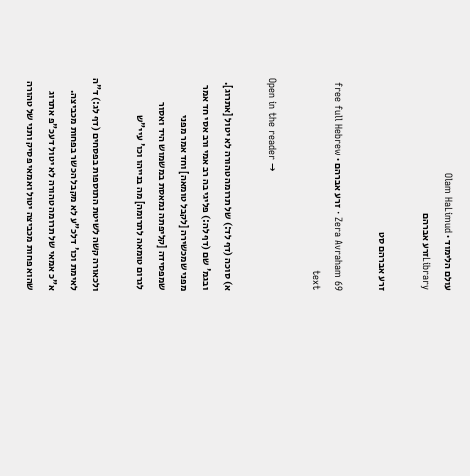עולם הלימוד · Olam HaLimud
Libraryזרע אברהם

זרע אברהם סט

Zera Avraham 69 · זרע אברהם · free full Hebrew text

Open in the reader →

א) סוכה (דף לד:) של תרומה טהורה לא יטול [אתרוג]. ובגמ' שם (דף לה:) פליגי בה רב אמי ורב אסי חד אמר מפני שמכשירה [לקבל טומאה] וחד אמר מפני שמפסידה [קליפתה נמאסת במשמוש היד ואסור לגרום טומאה לתרומה] מה בנייהו וכו' עיי"ש

ולכאורה קשה לשיטת התוספות בפסחים (דף לג:) ד"ה לאימת וכו' דלכ"ע לא מקבל הכשר בפחות מכביצה. א"כ אמאי של תרומה טהורה לא יטול דעכ"פ אתרוג שהוא פחות מכביצה יטול ואמאי פסיק ותני של טהורה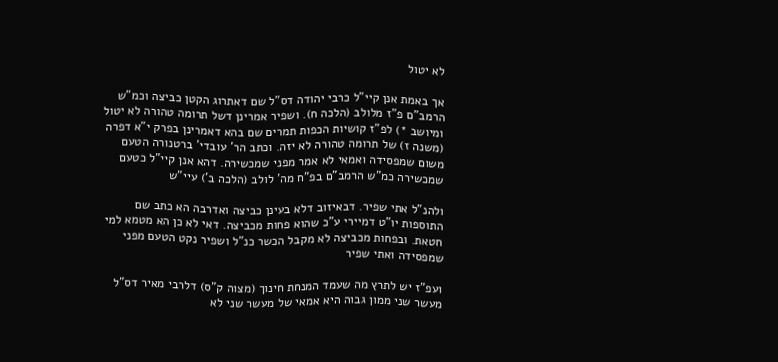לא יטול

אך באמת אנן קיי"ל כרבי יהודה דס"ל שם דאתרוג הקטן כביצה וכמ"ש הרמב"ם פ"ז מלולב (הלכה ח). ושפיר אמרינן דשל תרומה טהורה לא יטול ומיושב *) לפ"ז קושיות הכפות תמרים שם בהא דאמרינן בפרק י"א דפרה (משנה ז) של תרומה טהורה לא יזה. וכתב הר' עובדי' ברטנורה הטעם משום שמפסידה ואמאי לא אמר מפני שמכשירה. דהא אנן קיי"ל כטעם שמכשירה כמ"ש הרמב"ם בפ"ח מה' לולב (הלכה ב') עיי"ש

ולהנ"ל אתי שפיר. דבאיזוב דלא בעינן כביצה ואדרבה הא כתב שם התוספות יו"ט דמיירי ע"כ שהוא פחות מכביצה. דאי לא כן הא מטמא למי חטאת. ובפחות מכביצה לא מקבל הכשר כנ"ל ושפיר נקט הטעם מפני שמפסידה ואתי שפיר

ועפ"ז יש לתרץ מה שעמד המנחת חינוך (מצוה ק"ס) דלרבי מאיר דס"ל מעשר שני ממון גבוה היא אמאי של מעשר שני לא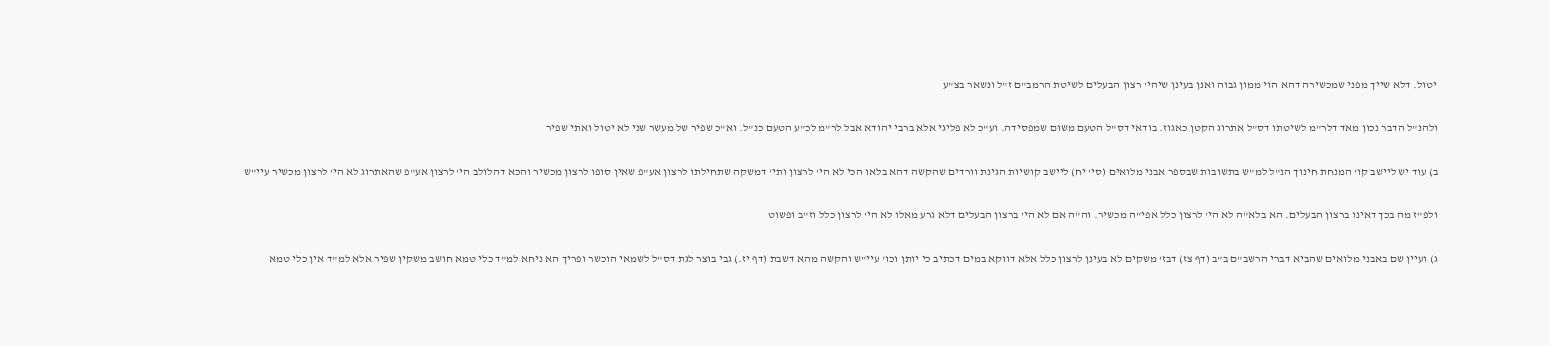יטול. דלא שייך מפני שמכשירה דהא הוי ממון גבוה ואנן בעינן שיהי' רצון הבעלים לשיטת הרמב"ם ז"ל ונשאר בצ"ע

ולהנ"ל הדבר נכון מאד דלר"מ לשיטתו דס"ל אתרוג הקטן כאגוז. בודאי דס"ל הטעם משום שמפסידה. וע"כ לא פליגי אלא ברבי יהודא אבל לר"מ לכ"ע הטעם כנ"ל. וא"כ שפיר של מעשר שני לא יטול ואתי שפיר

ב) עוד יש ליישב קו' המנחת חינוך הנ"ל למ"ש בתשובות שבספר אבני מלואים (סי' יח) ליישב קושיות הגינת וורדים שהקשה דהא בלאו הכי לא הי' לרצון ותי' דמשקה שתחילתו לרצון אע"פ שאין סופו לרצון מכשיר והכא דהלולב הי' לרצון אע"פ שהאתרוג לא הי' לרצון מכשיר עיי"ש

ולפ"ז מה בכך דאינו ברצון הבעלים. הא בלא"ה לא הי' לרצון כלל אפי"ה מכשיר. וה"ה אם לא הי' ברצון הבעלים דלא גרע מאלו לא הי' לרצון כלל וז"ב ופשוט

ג) ועיין שם באבני מלואים שהביא דברי הרשב"ם ב"ב (דף צז) דבז' משקים לא בעינן לרצון כלל אלא דווקא במים דכתיב כי יותן וכו' עיי"ש והקשה מהא דשבת (דף יז.) גבי בוצר לגת דס"ל לשמאי הוכשר ופריך הא ניחא למ"ד כלי טמא חושב משקין שפיר אלא למ"ד אין כלי טמא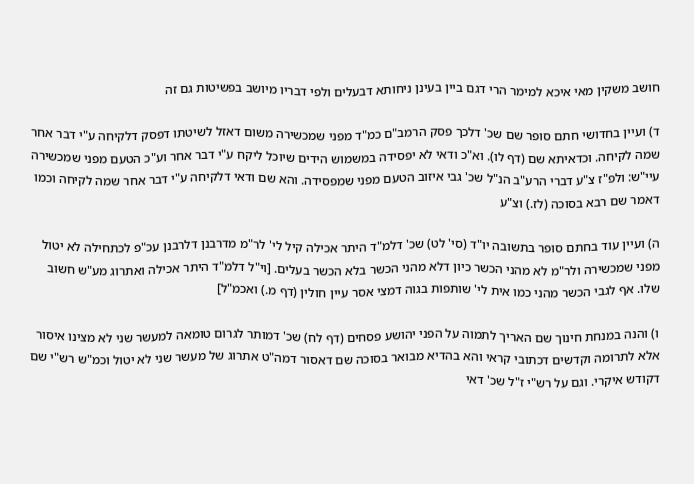חושב משקין מאי איכא למימר הרי דגם ביין בעינן ניחותא דבעלים ולפי דבריו מיושב בפשיטות גם זה

ד) ועיין בחדושי חתם סופר שם שכ' דלכך פסק הרמב"ם כמ"ד מפני שמכשירה משום דאזל לשיטתו דפסק דלקיחה ע"י דבר אחר שמה לקיחה. וכדאיתא שם (דף לו). וא"כ ודאי לא יפסידה במשמוש הידים שיוכל ליקח ע"י דבר אחר וע"כ הטעם מפני שמכשירה עיי"ש: ולפ"ז צ"ע דברי הרע"ב הנ"ל שכ' גבי איזוב הטעם מפני שמפסידה. והא שם ודאי דלקיחה ע"י דבר אחר שמה לקיחה וכמו דאמר שם רבא בסוכה (לז.) וצ"ע

ה) ועיין עוד בחתם סופר בתשובה יו"ד (סי' לט) שכ' דלמ"ד היתר אכילה קיל לי' לר"מ מדרבנן דלרבנן עכ"פ לכתחילה לא יטול מפני שמכשירה ולר"מ לא מהני הכשר כיון דלא מהני הכשר בלא הכשר בעלים. [וי"ל דלמ"ד היתר אכילה ואתרוג מע"ש חשוב שלו. אף לגבי הכשר מהני כמו אית לי' שותפות בגוה דמצי אסר עיין חולין (דף מ.) ואכמ"ל]

ו) והנה במנחת חינוך שם האריך לתמוה על הפני יהושע פסחים (דף לח) שכ' דמותר לגרום טומאה למעשר שני לא מצינו איסור אלא לתרומה וקדשים דכתובי קראי והא בהדיא מבואר בסוכה שם דאסור דמה"ט אתרוג של מעשר שני לא יטול וכמ"ש רש"י שם דקודש איקרי. וגם על רש"י ז"ל שכ' דאי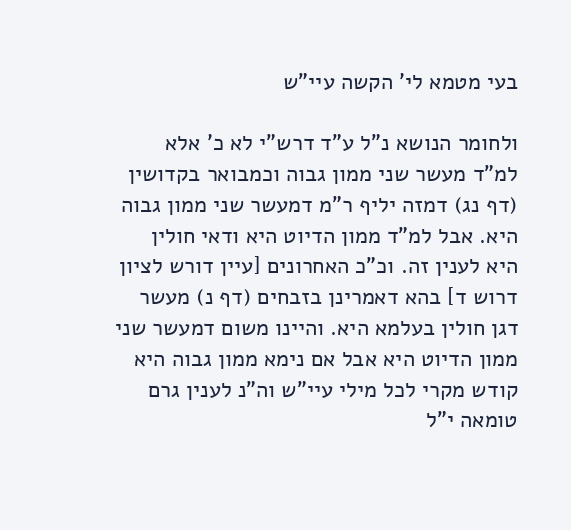בעי מטמא לי' הקשה עיי"ש

ולחומר הנושא נ"ל ע"ד דרש"י לא כ' אלא למ"ד מעשר שני ממון גבוה וכמבואר בקדושין (דף נג) דמזה יליף ר"מ דמעשר שני ממון גבוה היא. אבל למ"ד ממון הדיוט היא ודאי חולין היא לענין זה. וכ"כ האחרונים [עיין דורש לציון דרוש ד] בהא דאמרינן בזבחים (דף נ) מעשר דגן חולין בעלמא היא. והיינו משום דמעשר שני ממון הדיוט היא אבל אם נימא ממון גבוה היא קודש מקרי לכל מילי עיי"ש וה"נ לענין גרם טומאה י"ל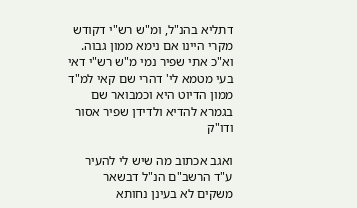דתליא בהנ"ל, ומ"ש רש"י דקודש מקרי היינו אם נימא ממון גבוה. וא"כ אתי שפיר נמי מ"ש רש"י דאי בעי מטמא לי' דהרי שם קאי למ"ד ממון הדיוט היא וכמבואר שם בגמרא להדיא ולדידן שפיר אסור ודו"ק

ואגב אכתוב מה שיש לי להעיר ע"ד הרשב"ם הנ"ל דבשאר משקים לא בעינן נחותא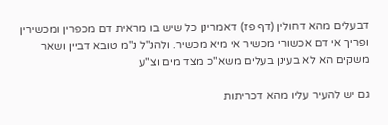דבעלים מהא דחולין (דף פז) דאמרינן כל שיש בו מראית דם מכפרין ומכשירין ופריך אי דם אכשורי מכשיר אי מיא מכשיר. ולהנ"ל נ"מ טובא דביין ושאר משקים הא לא בעינן בעלים משא"כ מצד מים וצ"ע

גם יש להעיר עליו מהא דכריתות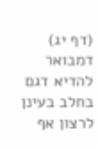(דף יג) דמבואר להדיא דגם בחלב בעינן לרצון אף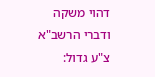דהוי משקה ודברי הרשב"א צ"ע גדול: